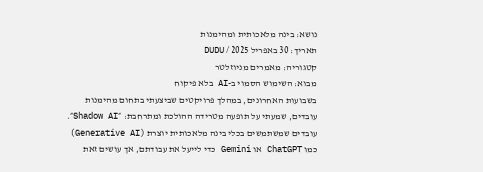נושא: בינה מלאכותית ומהימנות
תאריך: 30 באפריל 2025 / DUDU
קטגוריה: מאמרים מניוזלטר
מבוא: השימוש הסמוי ב-AI בלא פיקוח
בשבועות האחרונים, במהלך פרויקטים שביצעתי בתחום מהימנות עובדים, שמעתי על תופעה מטרידה ההולכת ומתרחבת: ״Shadow AI״. עובדים שמשתמשים בכלי בינה מלאכותית יוצרת (Generative AI) כמו ChatGPT או Gemini כדי לייעל את עבודתם, אך עושים זאת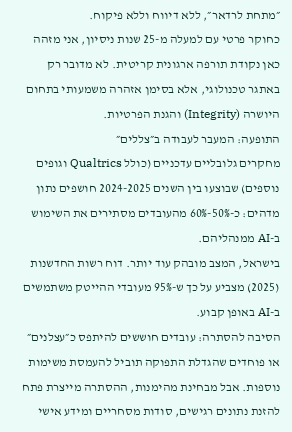״מתחת לרדאר״, ללא דיווח וללא פיקוח.
כחוקר פרטי עם למעלה מ-25 שנות ניסיון, אני מזהה כאן נקודת תורפה ארגונית קריטית. לא מדובר רק באתגר טכנולוגי, אלא בסימן אזהרה משמעותי בתחום היושרה (Integrity) והגנת הפרטיות.
התופעה: המעבר לעבודה ב״צללים״
מחקרים גלובליים עדכניים (כולל Qualtrics וגופים נוספים) שבוצעו בין השנים 2024-2025 חושפים נתון מדהים: כ-50%-60% מהעובדים מסתירים את השימוש ב-AI ממנהליהם.
בישראל, המצב מובהק עוד יותר. דוח רשות החדשנות (2025) מצביע על כך ש-95% מעובדי ההייטק משתמשים ב-AI באופן קבוע.
הסיבה להסתרה: עובדים חוששים להיתפס כ״עצלנים״ או פוחדים שהגדלת התפוקה תוביל להעמסת משימות נוספות. אבל מבחינת מהימנות, ההסתרה מייצרת פתח להזנת נתונים רגישים, סודות מסחריים ומידע אישי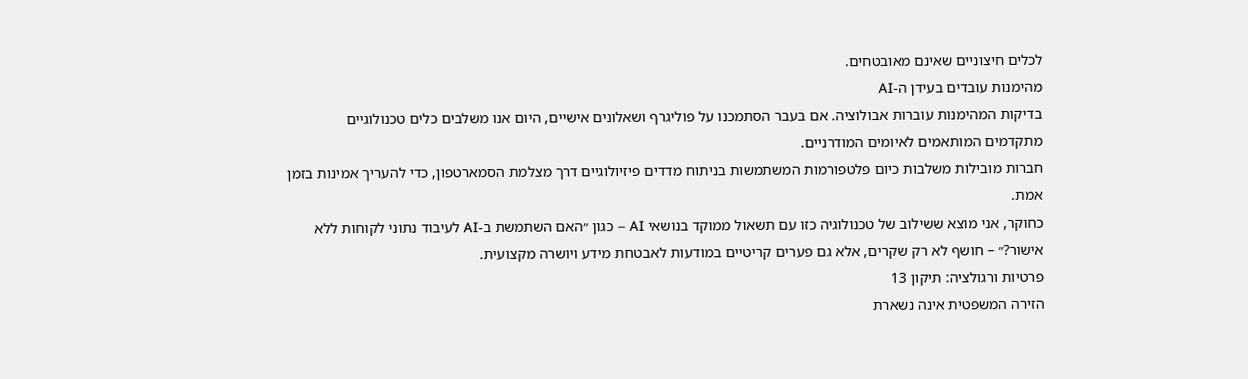לכלים חיצוניים שאינם מאובטחים.
מהימנות עובדים בעידן ה-AI
בדיקות המהימנות עוברות אבולוציה. אם בעבר הסתמכנו על פוליגרף ושאלונים אישיים, היום אנו משלבים כלים טכנולוגיים מתקדמים המותאמים לאיומים המודרניים.
חברות מובילות משלבות כיום פלטפורמות המשתמשות בניתוח מדדים פיזיולוגיים דרך מצלמת הסמארטפון, כדי להעריך אמינות בזמן אמת.
כחוקר, אני מוצא ששילוב של טכנולוגיה כזו עם תשאול ממוקד בנושאי AI – כגון ״האם השתמשת ב-AI לעיבוד נתוני לקוחות ללא אישור?״ – חושף לא רק שקרים, אלא גם פערים קריטיים במודעות לאבטחת מידע ויושרה מקצועית.
פרטיות ורגולציה: תיקון 13
הזירה המשפטית אינה נשארת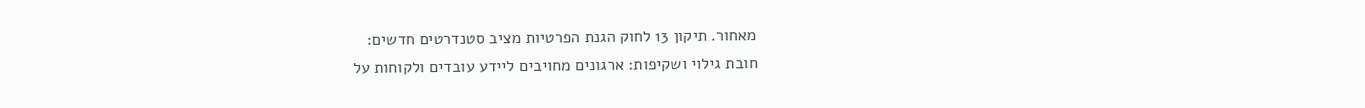מאחור. תיקון 13 לחוק הגנת הפרטיות מציב סטנדרטים חדשים:
חובת גילוי ושקיפות: ארגונים מחויבים ליידע עובדים ולקוחות על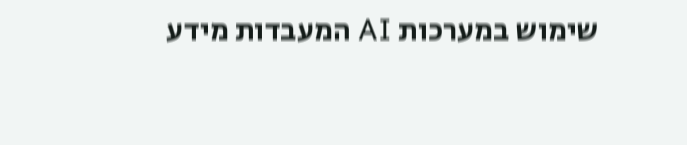שימוש במערכות AI המעבדות מידע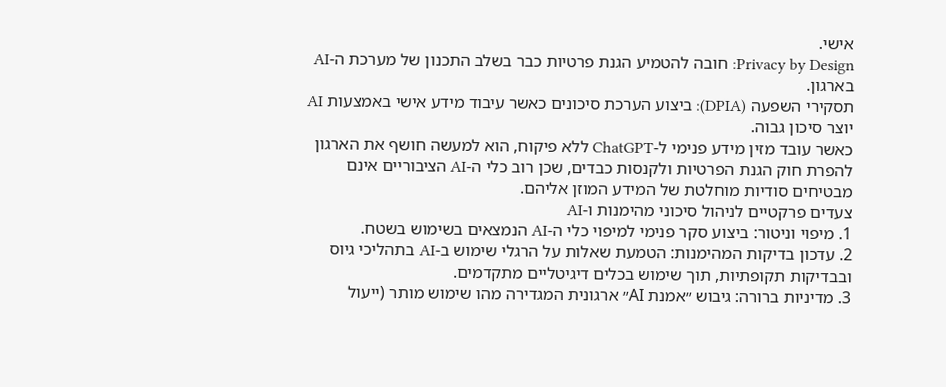אישי.
Privacy by Design: חובה להטמיע הגנת פרטיות כבר בשלב התכנון של מערכת ה-AI בארגון.
תסקירי השפעה (DPIA): ביצוע הערכת סיכונים כאשר עיבוד מידע אישי באמצעות AI יוצר סיכון גבוה.
כאשר עובד מזין מידע פנימי ל-ChatGPT ללא פיקוח, הוא למעשה חושף את הארגון להפרת חוק הגנת הפרטיות ולקנסות כבדים, שכן רוב כלי ה-AI הציבוריים אינם מבטיחים סודיות מוחלטת של המידע המוזן אליהם.
צעדים פרקטיים לניהול סיכוני מהימנות ו-AI
1. מיפוי וניטור: ביצוע סקר פנימי למיפוי כלי ה-AI הנמצאים בשימוש בשטח.
2. עדכון בדיקות המהימנות: הטמעת שאלות על הרגלי שימוש ב-AI בתהליכי גיוס ובבדיקות תקופתיות, תוך שימוש בכלים דיגיטליים מתקדמים.
3. מדיניות ברורה: גיבוש ״אמנת AI״ ארגונית המגדירה מהו שימוש מותר (ייעול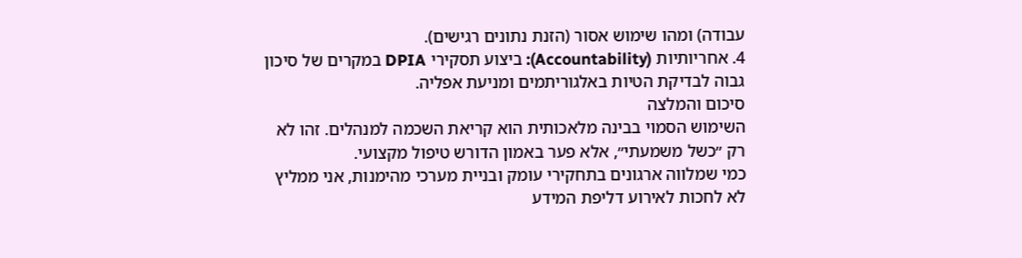עבודה) ומהו שימוש אסור (הזנת נתונים רגישים).
4. אחריותיות (Accountability): ביצוע תסקירי DPIA במקרים של סיכון גבוה לבדיקת הטיות באלגוריתמים ומניעת אפליה.
סיכום והמלצה
השימוש הסמוי בבינה מלאכותית הוא קריאת השכמה למנהלים. זהו לא רק ״כשל משמעתי״, אלא פער באמון הדורש טיפול מקצועי.
כמי שמלווה ארגונים בתחקירי עומק ובניית מערכי מהימנות, אני ממליץ לא לחכות לאירוע דליפת המידע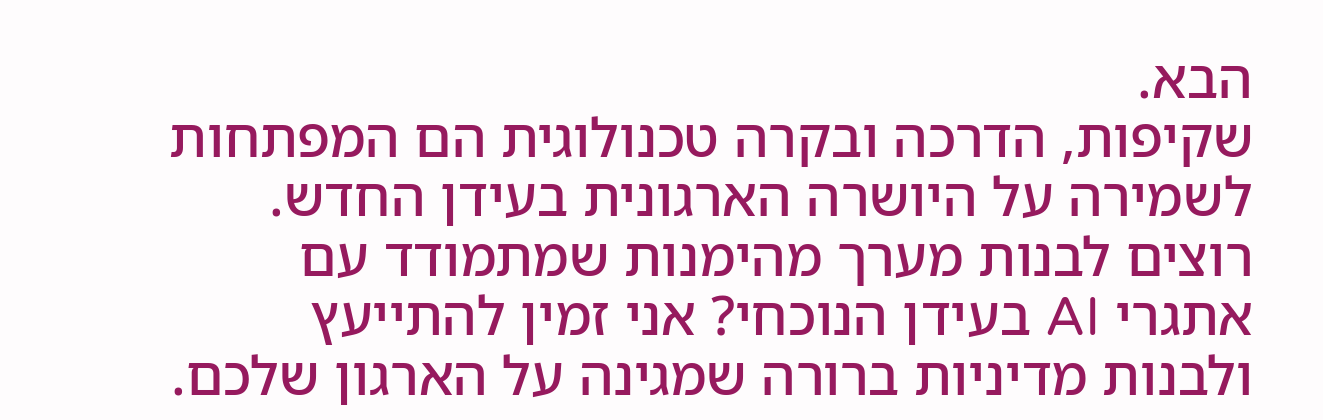הבא.
שקיפות, הדרכה ובקרה טכנולוגית הם המפתחות לשמירה על היושרה הארגונית בעידן החדש.
רוצים לבנות מערך מהימנות שמתמודד עם אתגרי AI בעידן הנוכחי? אני זמין להתייעץ ולבנות מדיניות ברורה שמגינה על הארגון שלכם.